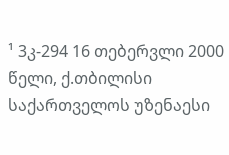¹ 3კ-294 16 თებერვლი 2000 წელი, ქ.თბილისი
საქართველოს უზენაესი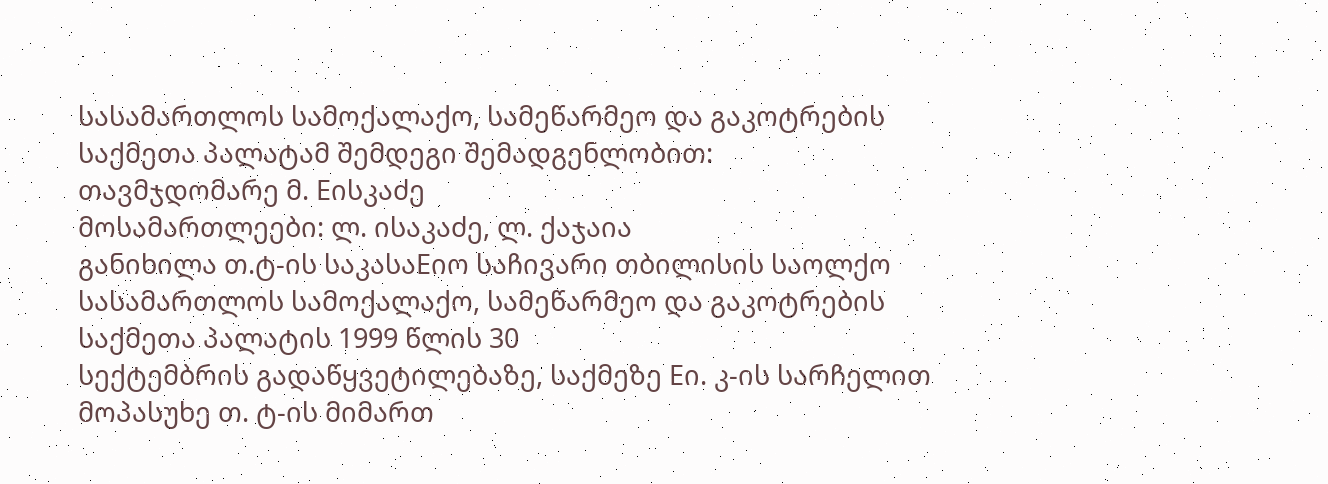სასამართლოს სამოქალაქო, სამეწარმეო და გაკოტრების საქმეთა პალატამ შემდეგი შემადგენლობით:
თავმჯდომარე მ. Eისკაძე
მოსამართლეები: ლ. ისაკაძე, ლ. ქაჯაია
განიხილა თ.ტ-ის საკასაEიო საჩივარი თბილისის საოლქო სასამართლოს სამოქალაქო, სამეწარმეო და გაკოტრების საქმეთა პალატის 1999 წლის 30
სექტემბრის გადაწყვეტილებაზე, საქმეზე Eი. კ-ის სარჩელით მოპასუხე თ. ტ-ის მიმართ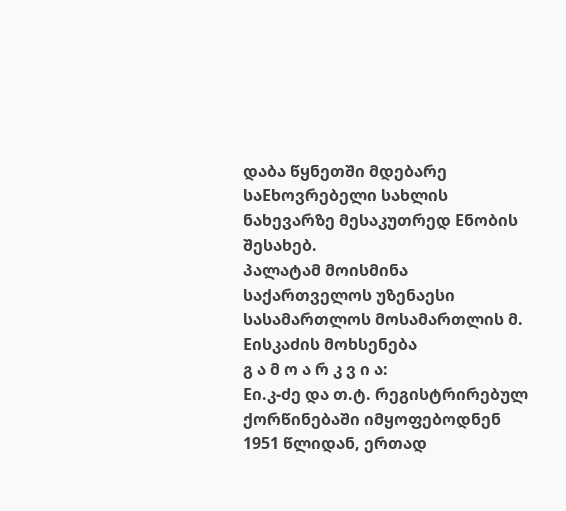დაბა წყნეთში მდებარე საEხოვრებელი სახლის ნახევარზე მესაკუთრედ Eნობის შესახებ.
პალატამ მოისმინა საქართველოს უზენაესი სასამართლოს მოსამართლის მ. Eისკაძის მოხსენება
გ ა მ ო ა რ კ ვ ი ა:
Eი.კ-ძე და თ.ტ. რეგისტრირებულ ქორწინებაში იმყოფებოდნენ 1951 წლიდან, ერთად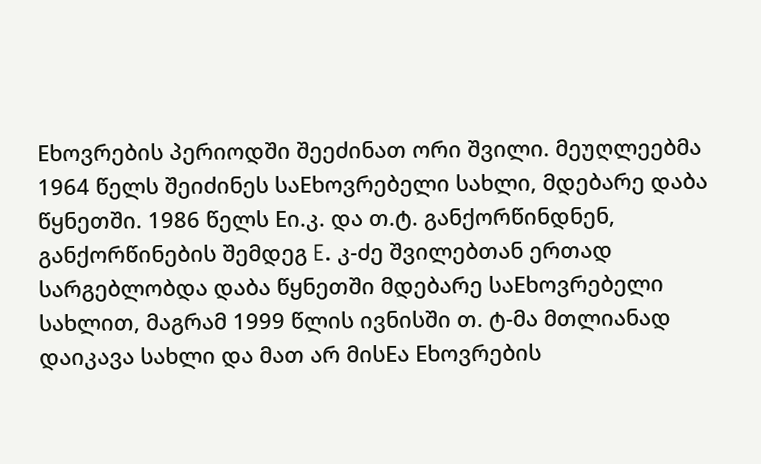Eხოვრების პერიოდში შეეძინათ ორი შვილი. მეუღლეებმა
1964 წელს შეიძინეს საEხოვრებელი სახლი, მდებარე დაბა წყნეთში. 1986 წელს Eი.კ. და თ.ტ. განქორწინდნენ, განქორწინების შემდეგ E. კ-ძე შვილებთან ერთად სარგებლობდა დაბა წყნეთში მდებარე საEხოვრებელი სახლით, მაგრამ 1999 წლის ივნისში თ. ტ-მა მთლიანად დაიკავა სახლი და მათ არ მისEა Eხოვრების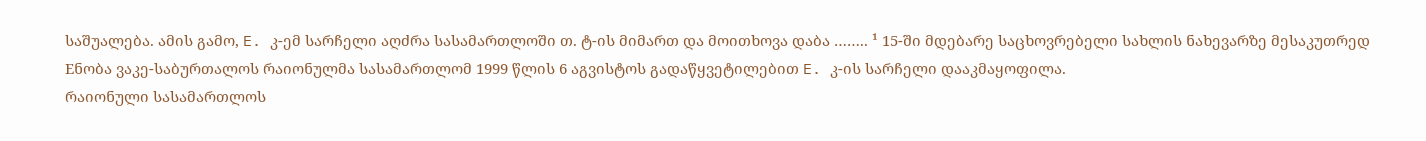საშუალება. ამის გამო, E. კ-ემ სარჩელი აღძრა სასამართლოში თ. ტ-ის მიმართ და მოითხოვა დაბა …….. ¹ 15-ში მდებარე საცხოვრებელი სახლის ნახევარზე მესაკუთრედ Eნობა ვაკე-საბურთალოს რაიონულმა სასამართლომ 1999 წლის 6 აგვისტოს გადაწყვეტილებით E. კ-ის სარჩელი დააკმაყოფილა.
რაიონული სასამართლოს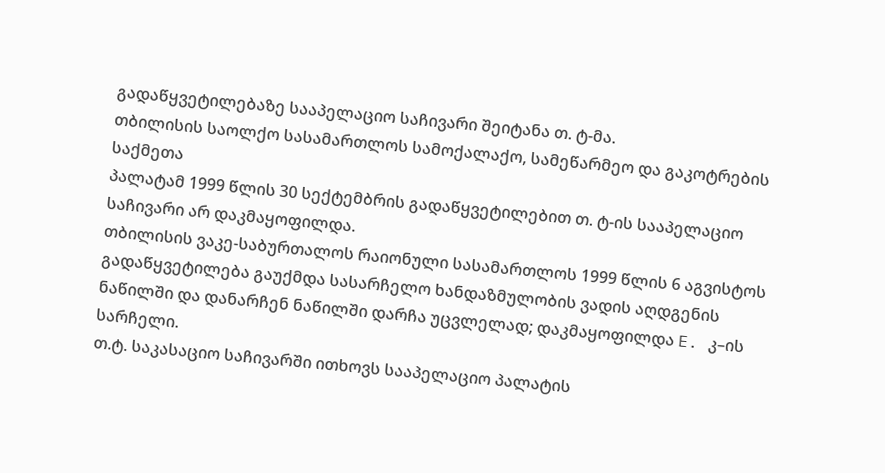გადაწყვეტილებაზე სააპელაციო საჩივარი შეიტანა თ. ტ-მა.
თბილისის საოლქო სასამართლოს სამოქალაქო, სამეწარმეო და გაკოტრების საქმეთა
პალატამ 1999 წლის 30 სექტემბრის გადაწყვეტილებით თ. ტ-ის სააპელაციო საჩივარი არ დაკმაყოფილდა.
თბილისის ვაკე-საბურთალოს რაიონული სასამართლოს 1999 წლის 6 აგვისტოს გადაწყვეტილება გაუქმდა სასარჩელო ხანდაზმულობის ვადის აღდგენის ნაწილში და დანარჩენ ნაწილში დარჩა უცვლელად; დაკმაყოფილდა E. კ–ის სარჩელი.
თ.ტ. საკასაციო საჩივარში ითხოვს სააპელაციო პალატის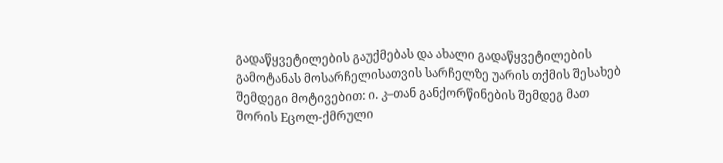გადაწყვეტილების გაუქმებას და ახალი გადაწყვეტილების გამოტანას მოსარჩელისათვის სარჩელზე უარის თქმის შესახებ შემდეგი მოტივებით: ი. კ–თან განქორწინების შემდეგ მათ შორის Eცოლ-ქმრული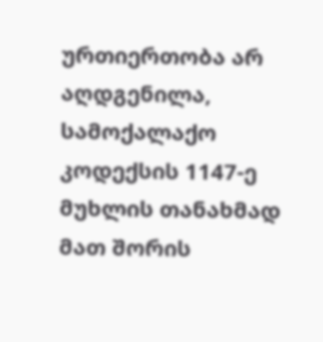ურთიერთობა არ აღდგენილა, სამოქალაქო კოდექსის 1147-ე მუხლის თანახმად მათ შორის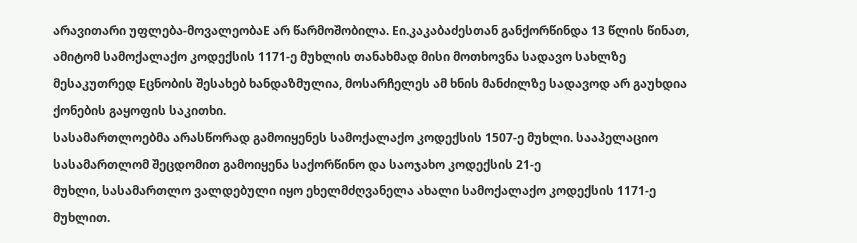არავითარი უფლება-მოვალეობაE არ წარმოშობილა. Eი.კაკაბაძესთან განქორწინდა 13 წლის წინათ, ამიტომ სამოქალაქო კოდექსის 1171-ე მუხლის თანახმად მისი მოთხოვნა სადავო სახლზე მესაკუთრედ Eცნობის შესახებ ხანდაზმულია, მოსარჩელეს ამ ხნის მანძილზე სადავოდ არ გაუხდია ქონების გაყოფის საკითხი.
სასამართლოებმა არასწორად გამოიყენეს სამოქალაქო კოდექსის 1507-ე მუხლი. სააპელაციო სასამართლომ შეცდომით გამოიყენა საქორწინო და საოჯახო კოდექსის 21-ე
მუხლი, სასამართლო ვალდებული იყო ეხელმძღვანელა ახალი სამოქალაქო კოდექსის 1171-ე მუხლით.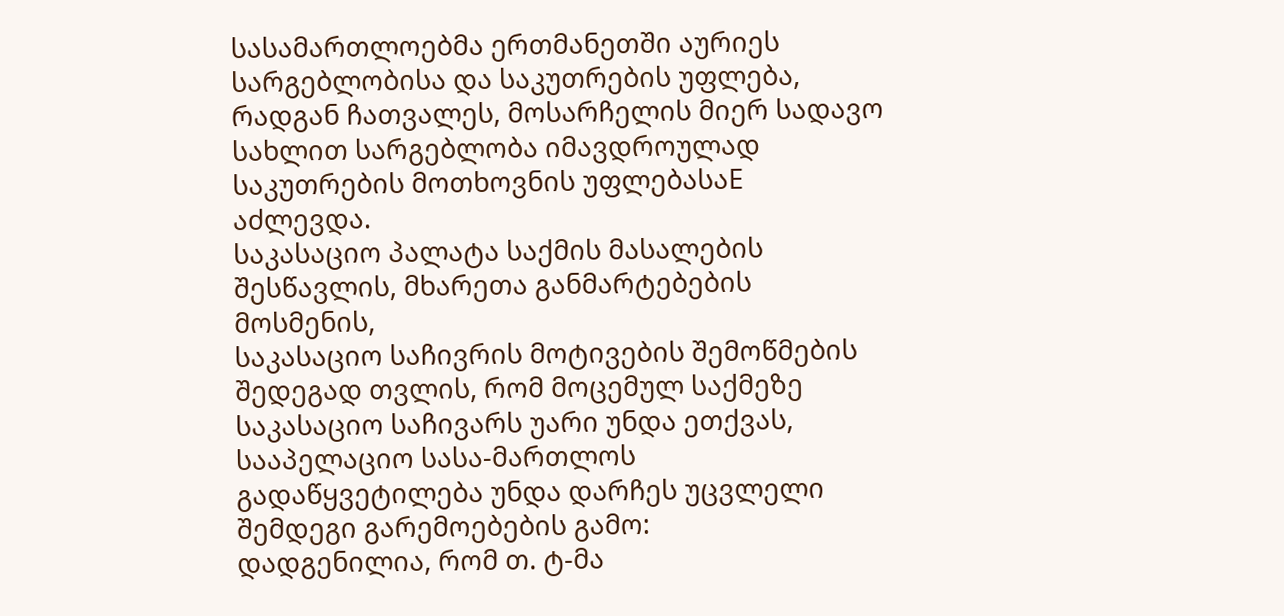სასამართლოებმა ერთმანეთში აურიეს სარგებლობისა და საკუთრების უფლება, რადგან ჩათვალეს, მოსარჩელის მიერ სადავო სახლით სარგებლობა იმავდროულად საკუთრების მოთხოვნის უფლებასაE აძლევდა.
საკასაციო პალატა საქმის მასალების შესწავლის, მხარეთა განმარტებების მოსმენის,
საკასაციო საჩივრის მოტივების შემოწმების შედეგად თვლის, რომ მოცემულ საქმეზე საკასაციო საჩივარს უარი უნდა ეთქვას, სააპელაციო სასა-მართლოს გადაწყვეტილება უნდა დარჩეს უცვლელი შემდეგი გარემოებების გამო:
დადგენილია, რომ თ. ტ-მა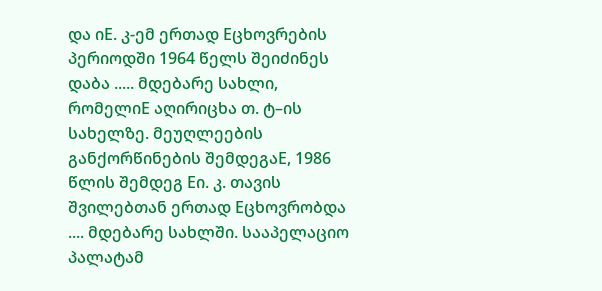და იE. კ-ემ ერთად Eცხოვრების პერიოდში 1964 წელს შეიძინეს დაბა ..... მდებარე სახლი, რომელიE აღირიცხა თ. ტ–ის სახელზე. მეუღლეების განქორწინების შემდეგაE, 1986 წლის შემდეგ Eი. კ. თავის შვილებთან ერთად Eცხოვრობდა .... მდებარე სახლში. სააპელაციო პალატამ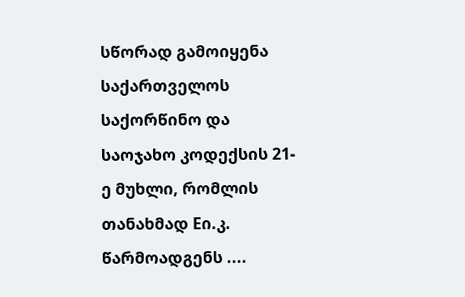სწორად გამოიყენა საქართველოს საქორწინო და საოჯახო კოდექსის 21-ე მუხლი, რომლის თანახმად Eი.კ. წარმოადგენს ....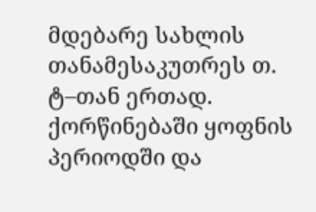მდებარე სახლის თანამესაკუთრეს თ. ტ–თან ერთად. ქორწინებაში ყოფნის პერიოდში და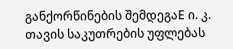განქორწინების შემდეგაE ი. კ. თავის საკუთრების უფლებას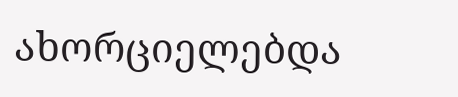ახორციელებდა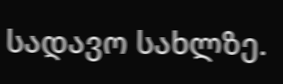სადავო სახლზე.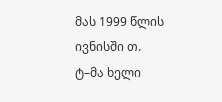მას 1999 წლის ივნისში თ. ტ–მა ხელი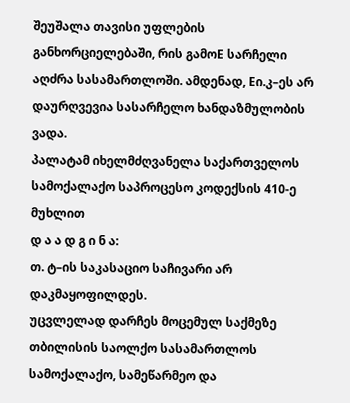შეუშალა თავისი უფლების განხორციელებაში, რის გამოE სარჩელი აღძრა სასამართლოში. ამდენად, Eი.კ–ეს არ დაურღვევია სასარჩელო ხანდაზმულობის ვადა.
პალატამ იხელმძღვანელა საქართველოს სამოქალაქო საპროცესო კოდექსის 410-ე მუხლით
დ ა ა დ გ ი ნ ა:
თ. ტ–ის საკასაციო საჩივარი არ დაკმაყოფილდეს.
უცვლელად დარჩეს მოცემულ საქმეზე თბილისის საოლქო სასამართლოს სამოქალაქო, სამეწარმეო და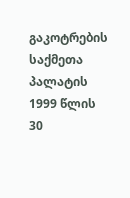გაკოტრების საქმეთა პალატის 1999 წლის 30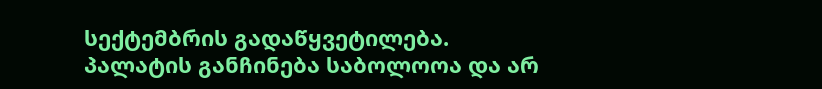სექტემბრის გადაწყვეტილება.
პალატის განჩინება საბოლოოა და არ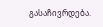გასაჩივრდება.